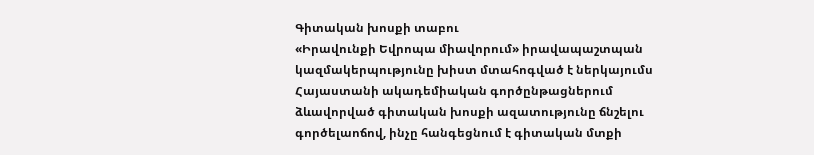Գիտական խոսքի տաբու
«Իրավունքի Եվրոպա միավորում» իրավապաշտպան կազմակերպությունը խիստ մտահոգված է ներկայումս Հայաստանի ակադեմիական գործընթացներում ձևավորված գիտական խոսքի ազատությունը ճնշելու գործելաոճով, ինչը հանգեցնում է գիտական մտքի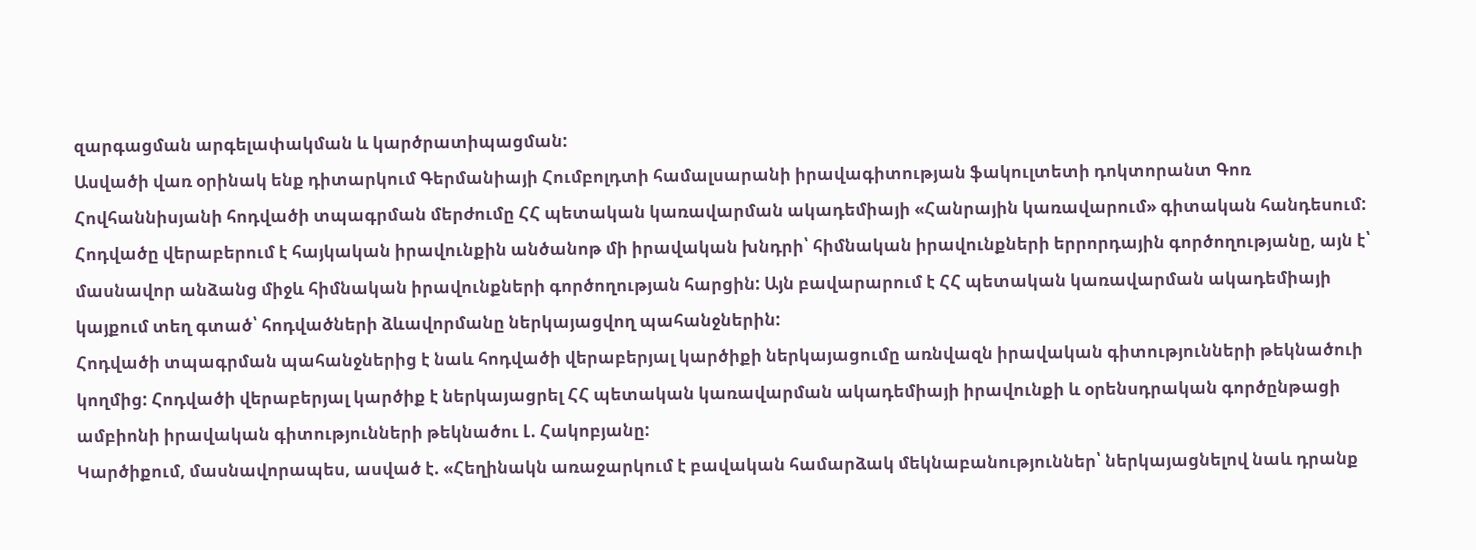զարգացման արգելափակման և կարծրատիպացման:
Ասվածի վառ օրինակ ենք դիտարկում Գերմանիայի Հումբոլդտի համալսարանի իրավագիտության ֆակուլտետի դոկտորանտ Գոռ Հովհաննիսյանի հոդվածի տպագրման մերժումը ՀՀ պետական կառավարման ակադեմիայի «Հանրային կառավարում» գիտական հանդեսում:
Հոդվածը վերաբերում է հայկական իրավունքին անծանոթ մի իրավական խնդրի՝ հիմնական իրավունքների երրորդային գործողությանը, այն է՝ մասնավոր անձանց միջև հիմնական իրավունքների գործողության հարցին: Այն բավարարում է ՀՀ պետական կառավարման ակադեմիայի կայքում տեղ գտած՝ հոդվածների ձևավորմանը ներկայացվող պահանջներին:
Հոդվածի տպագրման պահանջներից է նաև հոդվածի վերաբերյալ կարծիքի ներկայացումը առնվազն իրավական գիտությունների թեկնածուի կողմից: Հոդվածի վերաբերյալ կարծիք է ներկայացրել ՀՀ պետական կառավարման ակադեմիայի իրավունքի և օրենսդրական գործընթացի ամբիոնի իրավական գիտությունների թեկնածու Լ. Հակոբյանը:
Կարծիքում, մասնավորապես, ասված է. «Հեղինակն առաջարկում է բավական համարձակ մեկնաբանություններ՝ ներկայացնելով նաև դրանք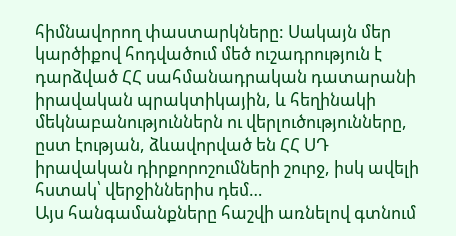հիմնավորող փաստարկները: Սակայն մեր կարծիքով հոդվածում մեծ ուշադրություն է դարձված ՀՀ սահմանադրական դատարանի իրավական պրակտիկային, և հեղինակի մեկնաբանություններն ու վերլուծությունները, ըստ էության, ձևավորված են ՀՀ ՍԴ իրավական դիրքորոշումների շուրջ, իսկ ավելի հստակ՝ վերջիններիս դեմ…
Այս հանգամանքները հաշվի առնելով գտնում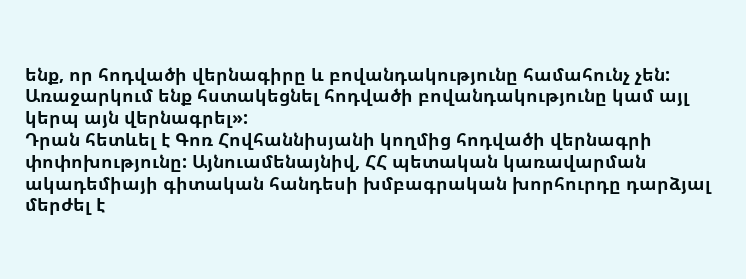ենք, որ հոդվածի վերնագիրը և բովանդակությունը համահունչ չեն: Առաջարկում ենք հստակեցնել հոդվածի բովանդակությունը կամ այլ կերպ այն վերնագրել»:
Դրան հետևել է Գոռ Հովհաննիսյանի կողմից հոդվածի վերնագրի փոփոխությունը: Այնուամենայնիվ, ՀՀ պետական կառավարման ակադեմիայի գիտական հանդեսի խմբագրական խորհուրդը դարձյալ մերժել է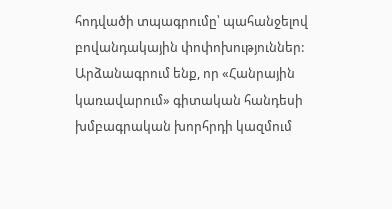հոդվածի տպագրումը՝ պահանջելով բովանդակային փոփոխություններ:
Արձանագրում ենք, որ «Հանրային կառավարում» գիտական հանդեսի խմբագրական խորհրդի կազմում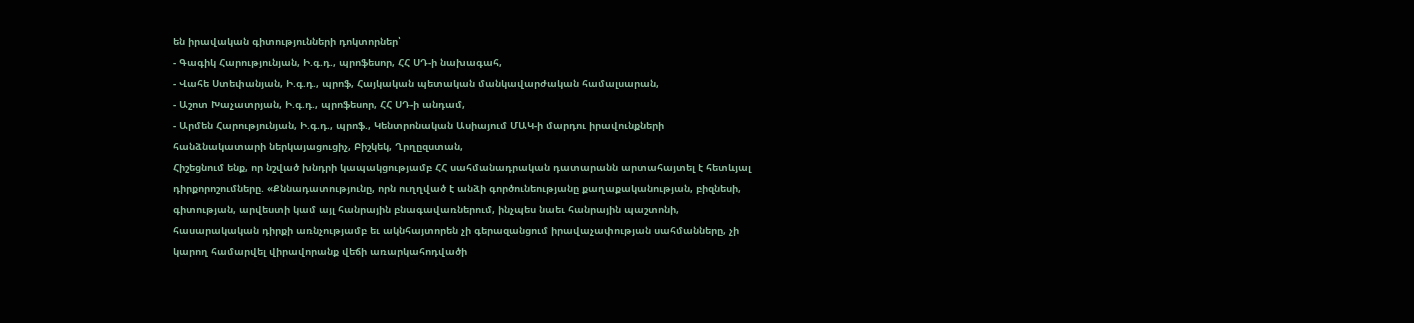են իրավական գիտությունների դոկտորներ՝
- Գագիկ Հարությունյան, Ի.գ.դ., պրոֆեսոր, ՀՀ ՍԴ-ի նախագահ,
- Վահե Ստեփանյան, Ի.գ.դ., պրոֆ, Հայկական պետական մանկավարժական համալսարան,
- Աշոտ Խաչատրյան, Ի.գ.դ., պրոֆեսոր, ՀՀ ՍԴ-ի անդամ,
- Արմեն Հարությունյան, Ի.գ.դ., պրոֆ., Կենտրոնական Ասիայում ՄԱԿ-ի մարդու իրավունքների հանձնակատարի ներկայացուցիչ, Բիշկեկ, Ղրղըզստան,
Հիշեցնում ենք, որ նշված խնդրի կապակցությամբ ՀՀ սահմանադրական դատարանն արտահայտել է հետևյալ դիրքորոշումները. «Քննադատությունը, որն ուղղված է անձի գործունեությանը քաղաքականության, բիզնեսի, գիտության, արվեստի կամ այլ հանրային բնագավառներում, ինչպես նաեւ հանրային պաշտոնի, հասարակական դիրքի առնչությամբ եւ ակնհայտորեն չի գերազանցում իրավաչափության սահմանները, չի կարող համարվել վիրավորանք վեճի առարկահոդվածի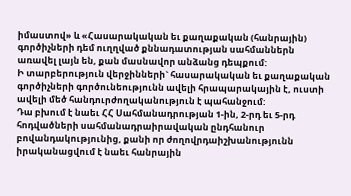իմաստով» և «Հասարակական եւ քաղաքական (հանրային) գործիչների դեմ ուղղված քննադատության սահմաններն առավել լայն են, քան մասնավոր անձանց դեպքում:
Ի տարբերություն վերջինների` հասարակական եւ քաղաքական գործիչների գործունեությունն ավելի հրապարակային է, ուստի ավելի մեծ հանդուրժողականություն է պահանջում:
Դա բխում է նաեւ ՀՀ Սահմանադրության 1-ին, 2-րդ եւ 5-րդ հոդվածների սահմանադրաիրավական ընդհանուր բովանդակությունից, քանի որ ժողովրդաիշխանությունն իրականացվում է նաեւ հանրային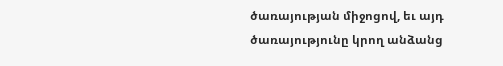ծառայության միջոցով, եւ այդ ծառայությունը կրող անձանց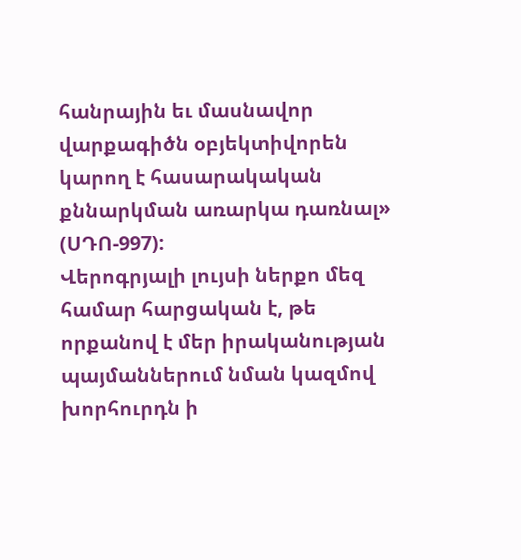հանրային եւ մասնավոր վարքագիծն օբյեկտիվորեն կարող է հասարակական քննարկման առարկա դառնալ» (ՍԴՈ-997):
Վերոգրյալի լույսի ներքո մեզ համար հարցական է, թե որքանով է մեր իրականության պայմաններում նման կազմով խորհուրդն ի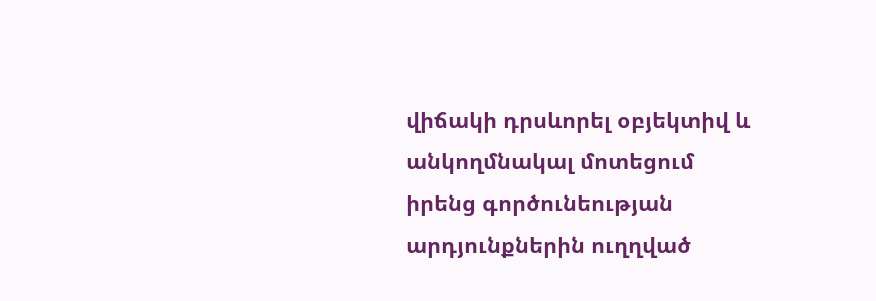վիճակի դրսևորել օբյեկտիվ և անկողմնակալ մոտեցում իրենց գործունեության արդյունքներին ուղղված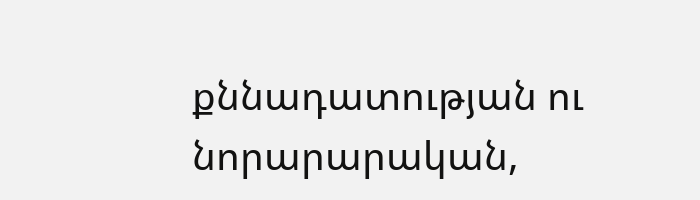քննադատության ու նորարարական,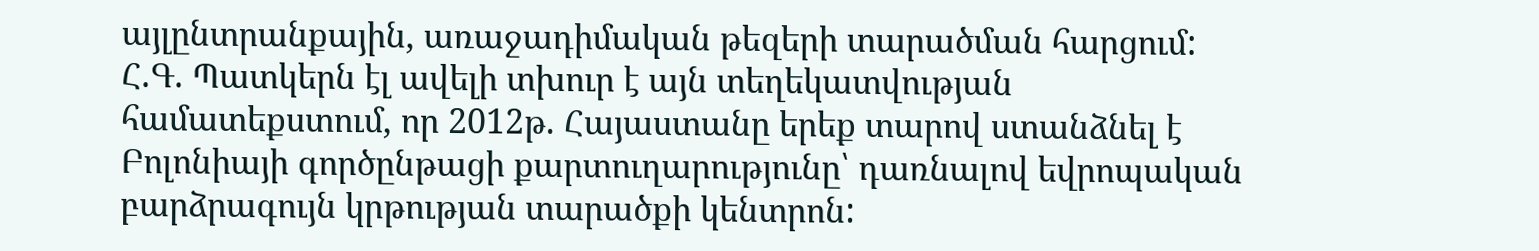այլընտրանքային, առաջադիմական թեզերի տարածման հարցում:
Հ.Գ. Պատկերն էլ ավելի տխուր է այն տեղեկատվության համատեքստում, որ 2012թ. Հայաստանը երեք տարով ստանձնել է Բոլոնիայի գործընթացի քարտուղարությունը՝ դառնալով եվրոպական բարձրագույն կրթության տարածքի կենտրոն: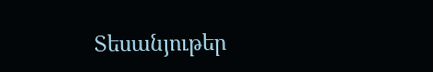Տեսանյութեր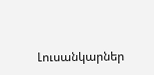Լուսանկարներ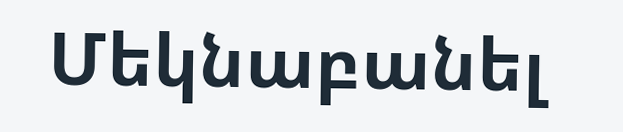Մեկնաբանել